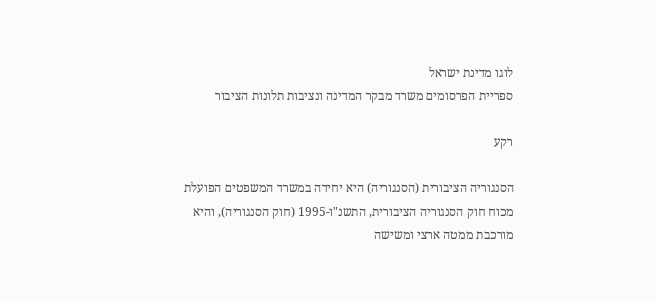לוגו מדינת ישראל
ספריית הפרסומים משרד מבקר המדינה ונציבות תלונות הציבור

רקע

הסנגוריה הציבורית (הסנגוריה) היא יחידה במשרד המשפטים הפועלת מכוח חוק הסנגוריה הציבורית, התשנ"ו-1995 (חוק הסנגוריה), והיא מורכבת ממטה ארצי ומשישה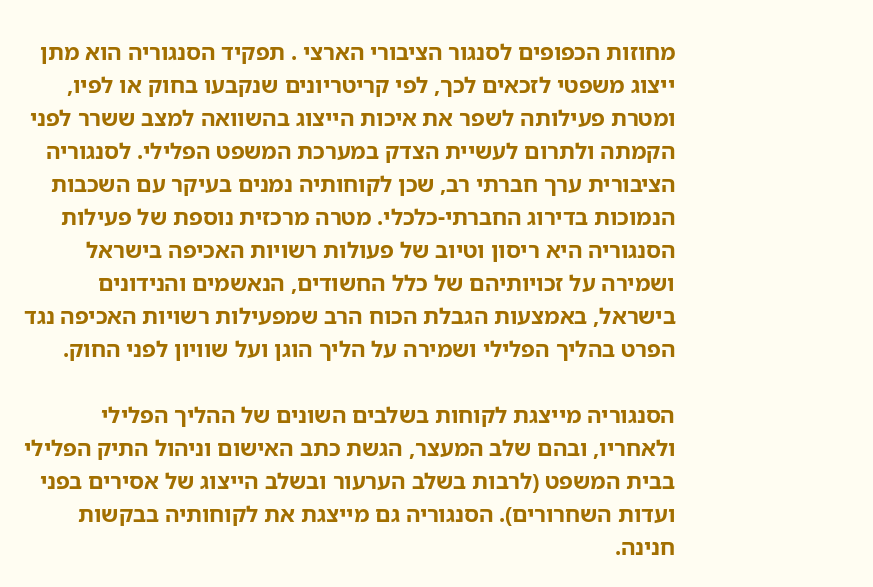מחוזות הכפופים לסנגור הציבורי הארצי . תפקיד הסנגוריה הוא מתן ייצוג משפטי לזכאים לכך, לפי קריטריונים שנקבעו בחוק או לפיו, ומטרת פעילותה לשפר את איכות הייצוג בהשוואה למצב ששרר לפני הקמתה ולתרום לעשיית הצדק במערכת המשפט הפלילי. לסנגוריה הציבורית ערך חברתי רב, שכן לקוחותיה נמנים בעיקר עם השכבות הנמוכות בדירוג החברתי-כלכלי. מטרה מרכזית נוספת של פעילות הסנגוריה היא ריסון וטיוב של פעולות רשויות האכיפה בישראל ושמירה על זכויותיהם של כלל החשודים, הנאשמים והנידונים בישראל, באמצעות הגבלת הכוח הרב שמפעילות רשויות האכיפה נגד הפרט בהליך הפלילי ושמירה על הליך הוגן ועל שוויון לפני החוק.

הסנגוריה מייצגת לקוחות בשלבים השונים של ההליך הפלילי ולאחריו, ובהם שלב המעצר, הגשת כתב האישום וניהול התיק הפלילי בבית המשפט (לרבות בשלב הערעור ובשלב הייצוג של אסירים בפני ועדות השחרורים). הסנגוריה גם מייצגת את לקוחותיה בבקשות חנינה.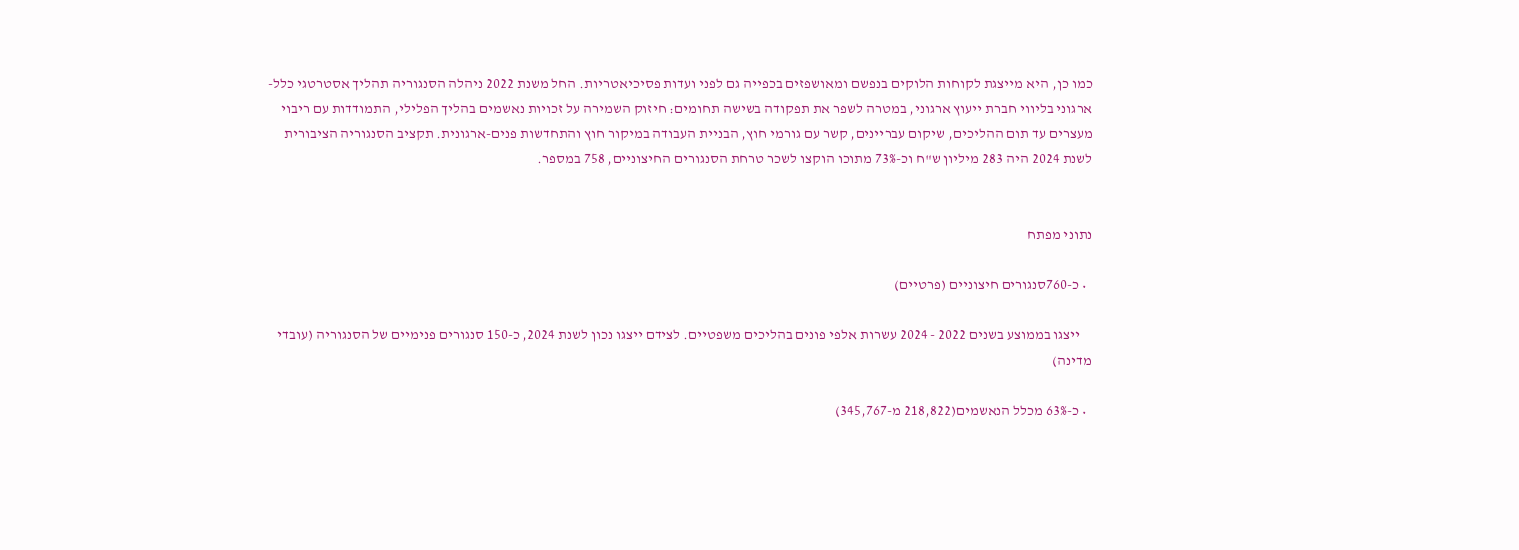כמו כן, היא מייצגת לקוחות הלוקים בנפשם ומאושפזים בכפייה גם לפני ועדות פסיכיאטריות. החל משנת 2022 ניהלה הסנגוריה תהליך אסטרטגי כלל-ארגוני בליווי חברת ייעוץ ארגוני, במטרה לשפר את תפקודה בשישה תחומים: חיזוק השמירה על זכויות נאשמים בהליך הפלילי, התמודדות עם ריבוי מעצרים עד תום ההליכים, שיקום עבריינים, קשר עם גורמי חוץ, הבניית העבודה במיקור חוץ והתחדשות פנים-ארגונית. תקציב הסנגוריה הציבורית לשנת 2024 היה 283 מיליון ש"ח וכ-73% מתוכו הוקצו לשכר טרחת הסנגורים החיצוניים, 758 במספר.


נתוני מפתח

  • כ-760סנגורים חיצוניים (פרטיים)

    ייצגו בממוצע בשנים 2022 - 2024 עשרות אלפי פונים בהליכים משפטיים. לצידם ייצגו נכון לשנת 2024, כ-150 סנגורים פנימיים של הסנגוריה (עובדי מדינה)

  • כ-63% מכלל הנאשמים(218,822 מ-345,767)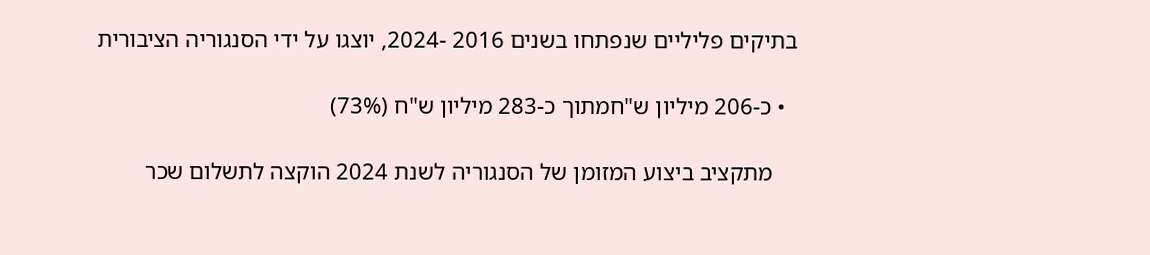בתיקים פליליים שנפתחו בשנים 2016 -2024, יוצגו על ידי הסנגוריה הציבורית

  • כ-206 מיליון ש"חמתוך כ-283 מיליון ש"ח (73%)

    מתקציב ביצוע המזומן של הסנגוריה לשנת 2024 הוקצה לתשלום שכר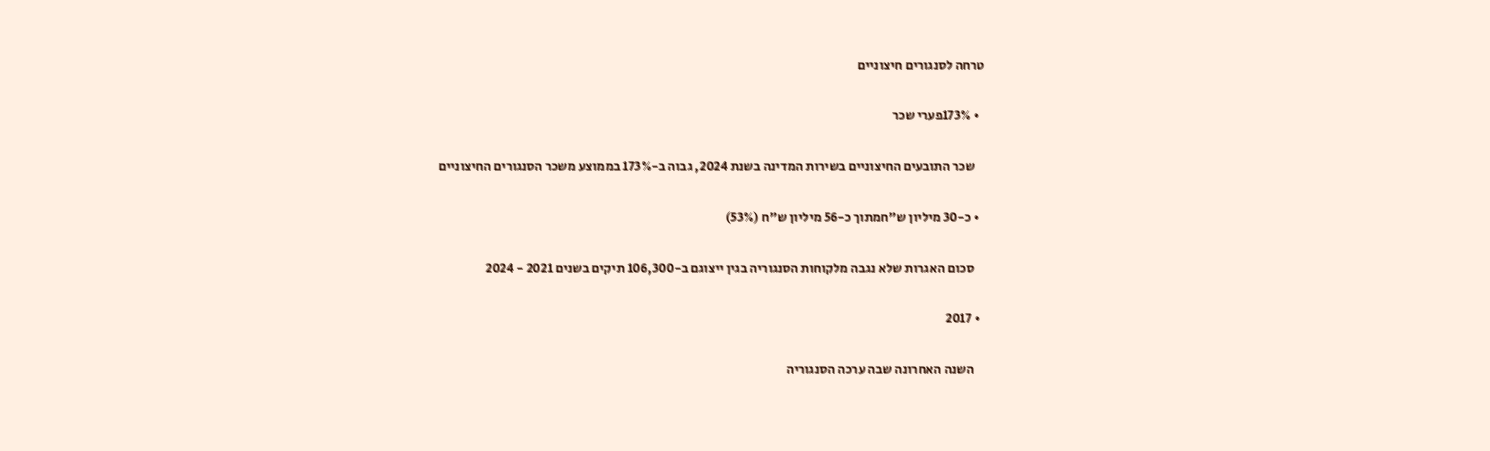טרחה לסנגורים חיצוניים

  • 173%פערי שכר

    שכר התובעים החיצוניים בשירות המדינה בשנת 2024, גבוה ב-173% בממוצע משכר הסנגורים החיצוניים

  • כ-30 מיליון ש"חמתוך כ-56 מיליון ש"ח (53%)

    סכום האגרות שלא נגבה מלקוחות הסנגוריה בגין ייצוגם ב-106,300 תיקים בשנים 2021 - 2024

  • 2017

    השנה האחרונה שבה ערכה הסנגוריה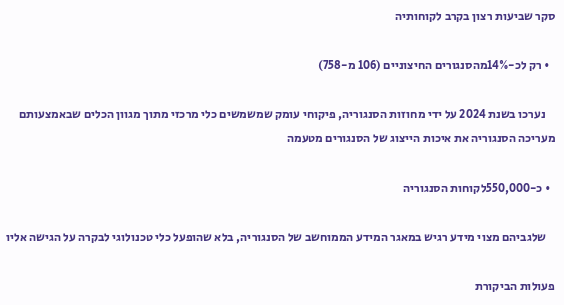סקר שביעות רצון בקרב לקוחותיה

  • רק לכ-14%מהסנגורים החיצוניים (106 מ-758)

    נערכו בשנת 2024 על ידי מחוזות הסנגוריה, פיקוחי עומק שמשמשים כלי מרכזי מתוך מגוון הכלים שבאמצעותם מעריכה הסנגוריה את איכות הייצוג של הסנגורים מטעמה

  • כ-550,000לקוחות הסנגוריה

    שלגביהם מצוי מידע רגיש במאגר המידע הממוחשב של הסנגוריה, בלא שהופעל כלי טכנולוגי לבקרה על הגישה אליו

פעולות הביקורת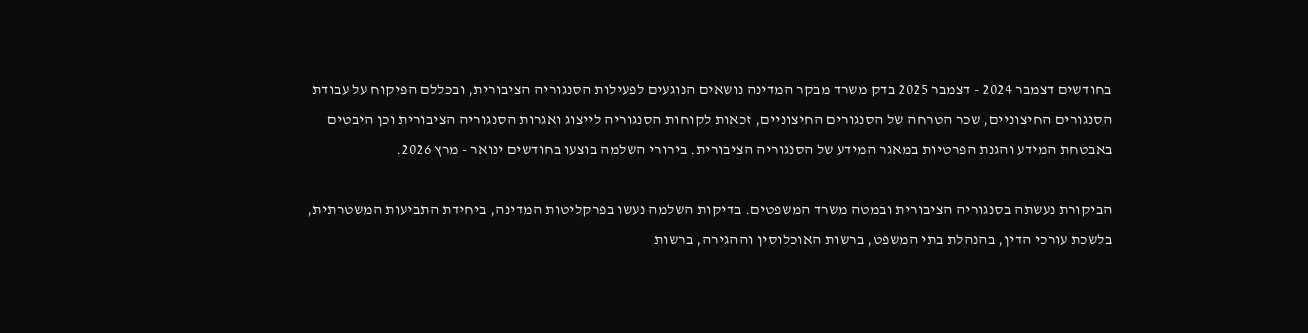בחודשים דצמבר 2024 - דצמבר 2025 בדק משרד מבקר המדינה נושאים הנוגעים לפעילות הסנגוריה הציבורית, ובכללם הפיקוח על עבודת הסנגורים החיצוניים, שכר הטרחה של הסנגורים החיצוניים, זכאות לקוחות הסנגוריה לייצוג ואגרות הסנגוריה הציבורית וכן היבטים באבטחת המידע והגנת הפרטיות במאגר המידע של הסנגוריה הציבורית. בירורי השלמה בוצעו בחודשים ינואר - מרץ 2026.

הביקורת נעשתה בסנגוריה הציבורית ובמטה משרד המשפטים. בדיקות השלמה נעשו בפרקליטות המדינה, ביחידת התביעות המשטרתית, בלשכת עורכי הדין, בהנהלת בתי המשפט, ברשות האוכלוסין וההגירה, ברשות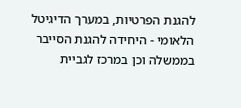להגנת הפרטיות, במערך הדיגיטל הלאומי - היחידה להגנת הסייבר בממשלה וכן במרכז לגביית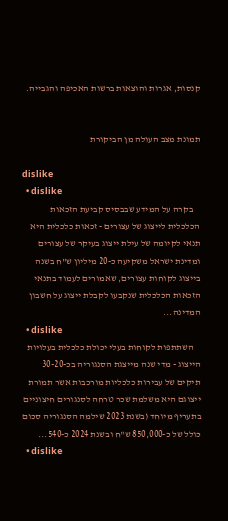קנסות, אגרות והוצאות ברשות האכיפה והגבייה.


תמונת מצב העולה מן הביקורת

dislike
  • dislike
    בקרה על המידע שבבסיס קביעת הזכאות הכלכלית לייצוג של עצורים - זכאות כלכלית היא תנאי לקיומה של עילת ייצוג בעיקר של עצורים ומדינת ישראל משקיעה כ-20 מיליון ש"ח בשנה בייצוג לקוחות עצורים, שאמורים לעמוד בתנאי הזכאות הכלכלית שנקבעו לקבלת ייצוג על חשבון המדינה...
  • dislike
    השתתפות לקוחות בעלי יכולת כלכלית בעלויות הייצוג - מדי שנה מייצגת הסנגוריה בכ-30-20 תיקים של עבירות כלכליות מורכבות אשר תמורת ייצוגם היא משלמת שכר טרחה לסנגורים חיצוניים בתעריף מיוחד (בשנת 2023 שילמה הסנגוריה סכום כולל של כ-850,000 ש"ח ובשנת 2024 כ-540...
  • dislike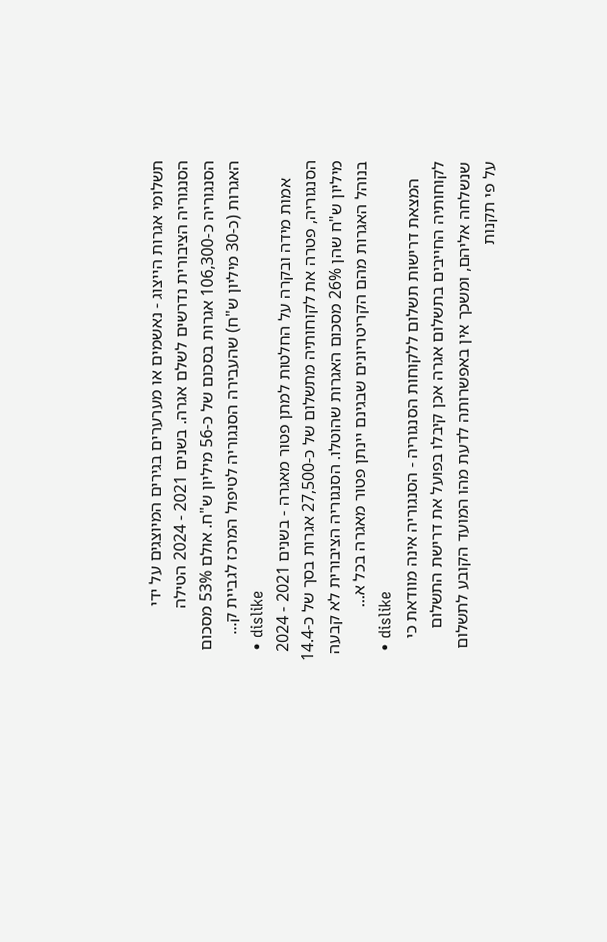תשלומי אגרות הייצוג - נאשמים או מערערים בגירים המיוצגים על ידי הסנגוריה הציבורית נדרשים לשלם אגרה. בשנים 2021 - 2024 הטילה הסנגוריה כ-106,300 אגרות בסכום של כ-56 מיליון ש"ח. אולם 53% מסכום האגרות (כ-30 מיליון ש"ח) שהעבירה הסנגוריה לטיפול המרכז לגביית ק...
  • dislike
    אמות מידה ובקרה על החלטות למתן פטור מאגרה - בשנים 2021 - 2024 הסנגוריה, פטרה את לקוחותיה מתשלום של כ-27,500 אגרות בסך של כ-14.4 מיליון ש"ח שהן 26% מסכום האגרות שהוטלו. הסנגוריה הציבורית לא קבעה בנוהל האגרות מהם הקריטריונים שבגינם יינתן פטור מאגרה בכל א...
  • dislike
    המצאת דרישות תשלום ללקוחות הסנגוריה - הסנגוריה אינה מוודאת כי לקוחותיה החייבים בתשלום אגרה אכן קיבלו בפועל את דרישת התשלום שנשלחה אליהם, ומשכך אין באפשרותה לדעת מהו המועד הקובע לתשלום על פי תקנות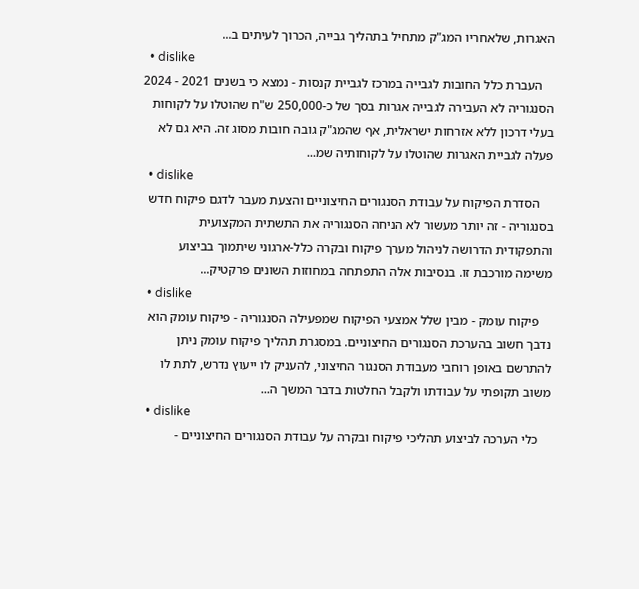האגרות, שלאחריו המג"ק מתחיל בתהליך גבייה, הכרוך לעיתים ב...
  • dislike
    העברת כלל החובות לגבייה במרכז לגביית קנסות - נמצא כי בשנים 2021 - 2024 הסנגוריה לא העבירה לגבייה אגרות בסך של כ-250,000 ש"ח שהוטלו על לקוחות בעלי דרכון ללא אזרחות ישראלית, אף שהמג"ק גובה חובות מסוג זה. היא גם לא פעלה לגביית האגרות שהוטלו על לקוחותיה שמ...
  • dislike
    הסדרת הפיקוח על עבודת הסנגורים החיצוניים והצעת מעבר לדגם פיקוח חדש בסנגוריה - זה יותר מעשור לא הניחה הסנגוריה את התשתית המקצועית והתפקודית הדרושה לניהול מערך פיקוח ובקרה כלל-ארגוני שיתמוך בביצוע משימה מורכבת זו. בנסיבות אלה התפתחה במחוזות השונים פרקטיק...
  • dislike
    פיקוח עומק - מבין שלל אמצעי הפיקוח שמפעילה הסנגוריה - פיקוח עומק הוא נדבך חשוב בהערכת הסנגורים החיצוניים. במסגרת תהליך פיקוח עומק ניתן להתרשם באופן רוחבי מעבודת הסנגור החיצוני, להעניק לו ייעוץ נדרש, לתת לו משוב תקופתי על עבודתו ולקבל החלטות בדבר המשך ה...
  • dislike
    כלי הערכה לביצוע תהליכי פיקוח ובקרה על עבודת הסנגורים החיצוניים -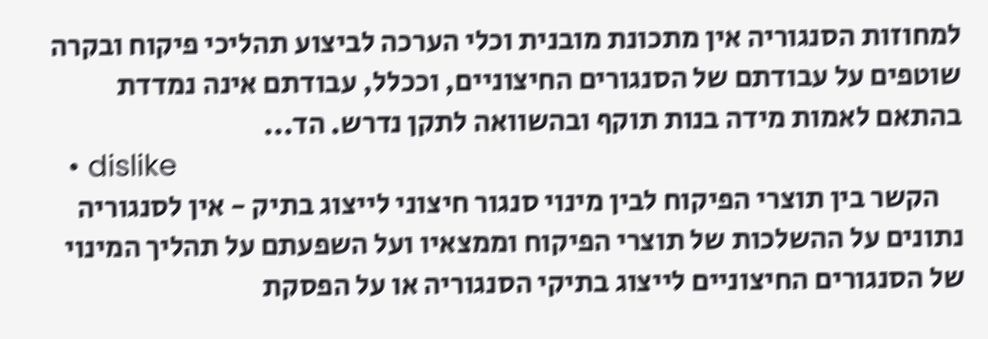למחוזות הסנגוריה אין מתכונת מובנית וכלי הערכה לביצוע תהליכי פיקוח ובקרה שוטפים על עבודתם של הסנגורים החיצוניים, וככלל, עבודתם אינה נמדדת בהתאם לאמות מידה בנות תוקף ובהשוואה לתקן נדרש. הד...
  • dislike
    הקשר בין תוצרי הפיקוח לבין מינוי סנגור חיצוני לייצוג בתיק - אין לסנגוריה נתונים על ההשלכות של תוצרי הפיקוח וממצאיו ועל השפעתם על תהליך המינוי של הסנגורים החיצוניים לייצוג בתיקי הסנגוריה או על הפסקת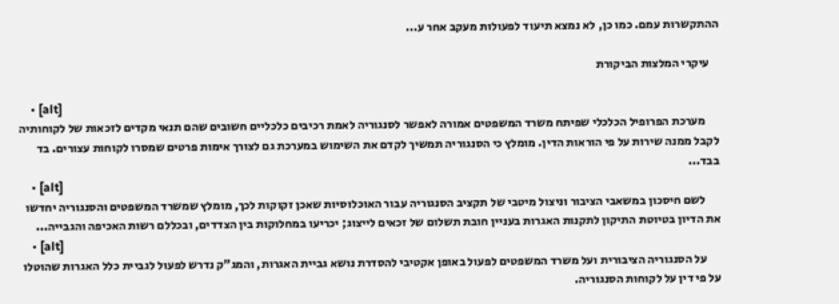ההתקשרות עמם. כמו כן, לא נמצא תיעוד לפעולות מעקב אחר ע...

    עיקרי המלצות הביקורת

    • [alt]
      מערכת הפרופיל הכלכלי שפיתח משרד המשפטים אמורה לאפשר לסנגוריה לאמת רכיבים כלכליים חשובים שהם תנאי מקדים לזכאות של לקוחותיה לקבל ממנה שירות על פי הוראות הדין. מומלץ כי הסנגוריה תמשיך לקדם את השימוש במערכת גם לצורך אימות פרטים שמסרו לקוחות עצורים. בד בבד...
    • [alt]
      לשם חיסכון במשאבי הציבור וניצול מיטבי של תקציב הסנגוריה עבור האוכלוסיות שאכן זקוקות לכך, מומלץ שמשרד המשפטים והסנגוריה יחדשו את הדיון בטיוטת התיקון לתקנות האגרות בעניין חובת תשלום של זכאים לייצוג; יכריעו במחלוקות בין הצדדים, ובכללם רשות האכיפה והגבייה...
    • [alt]
      על הסנגוריה הציבורית ועל משרד המשפטים לפעול באופן אקטיבי להסדרת נושא גביית האגרות, והמג"ק נדרש לפעול לגביית כלל האגרות שהוטלו על פי דין על לקוחות הסנגוריה.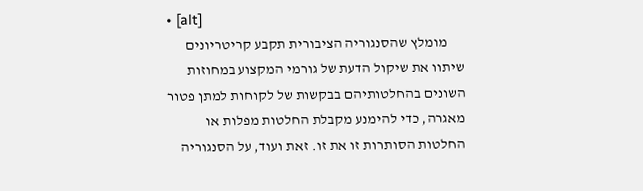• [alt]
      מומלץ שהסנגוריה הציבורית תקבע קריטריונים שיתוו את שיקול הדעת של גורמי המקצוע במחוזות השונים בהחלטותיהם בבקשות של לקוחות למתן פטור מאגרה, כדי להימנע מקבלת החלטות מפלות או החלטות הסותרות זו את זו. זאת ועוד, על הסנגוריה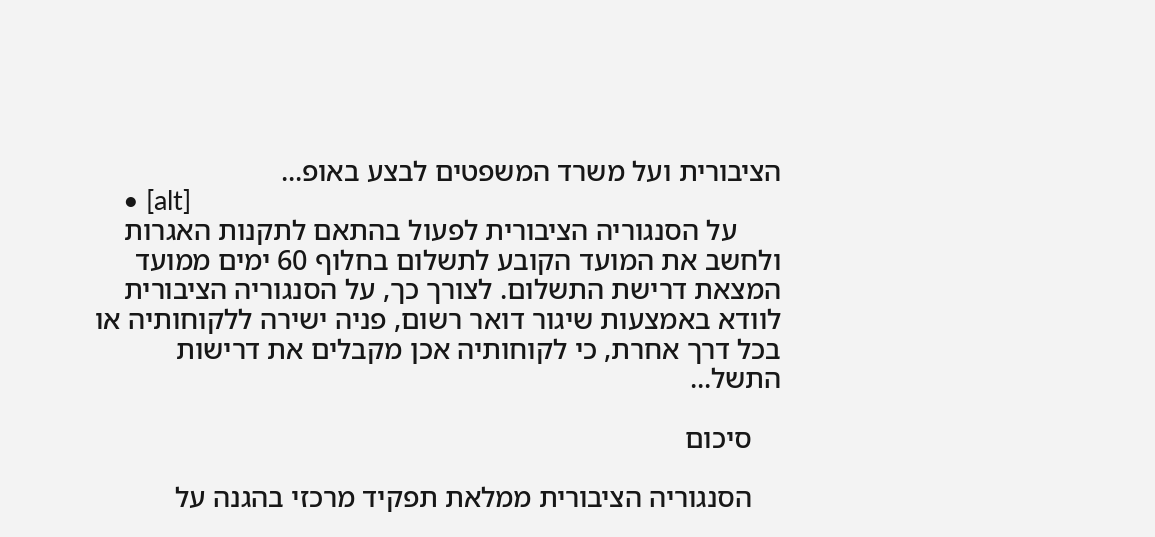הציבורית ועל משרד המשפטים לבצע באופ...
    • [alt]
      על הסנגוריה הציבורית לפעול בהתאם לתקנות האגרות ולחשב את המועד הקובע לתשלום בחלוף 60 ימים ממועד המצאת דרישת התשלום. לצורך כך, על הסנגוריה הציבורית לוודא באמצעות שיגור דואר רשום, פניה ישירה ללקוחותיה או בכל דרך אחרת, כי לקוחותיה אכן מקבלים את דרישות התשל...

    סיכום

    הסנגוריה הציבורית ממלאת תפקיד מרכזי בהגנה על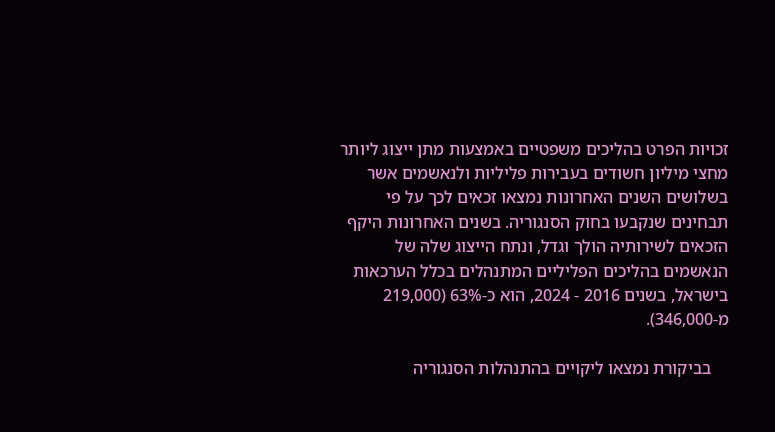זכויות הפרט בהליכים משפטיים באמצעות מתן ייצוג ליותר מחצי מיליון חשודים בעבירות פליליות ולנאשמים אשר בשלושים השנים האחרונות נמצאו זכאים לכך על פי תבחינים שנקבעו בחוק הסנגוריה. בשנים האחרונות היקף הזכאים לשירותיה הולך וגדל, ונתח הייצוג שלה של הנאשמים בהליכים הפליליים המתנהלים בכלל הערכאות בישראל, בשנים 2016 - 2024, הוא כ-63% (219,000 מ-346,000).

    בביקורת נמצאו ליקויים בהתנהלות הסנגוריה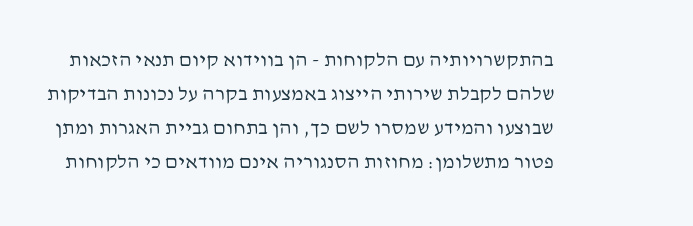בהתקשרויותיה עם הלקוחות - הן בווידוא קיום תנאי הזכאות שלהם לקבלת שירותי הייצוג באמצעות בקרה על נכונות הבדיקות שבוצעו והמידע שמסרו לשם כך, והן בתחום גביית האגרות ומתן פטור מתשלומן: מחוזות הסנגוריה אינם מוודאים כי הלקוחות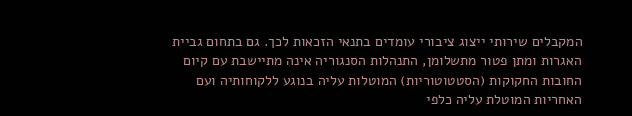המקבלים שירותי ייצוג ציבורי עומדים בתנאי הזכאות לכך. גם בתחום גביית האגרות ומתן פטור מתשלומן, התנהלות הסנגוריה אינה מתיישבת עם קיום החובות החקוקות (הסטטוטוריות) המוטלות עליה בנוגע ללקוחותיה ועם האחריות המוטלת עליה כלפי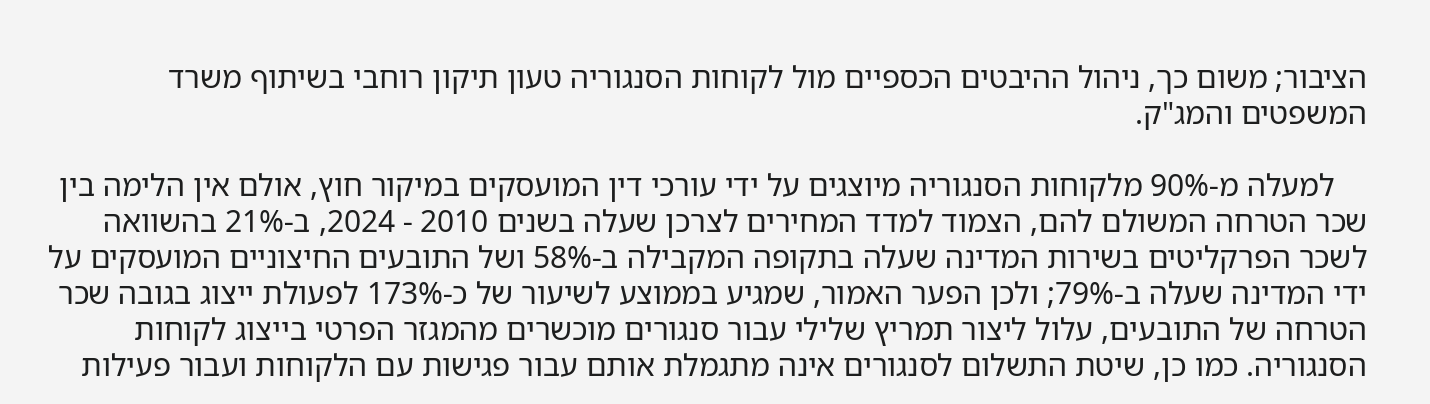הציבור; משום כך, ניהול ההיבטים הכספיים מול לקוחות הסנגוריה טעון תיקון רוחבי בשיתוף משרד המשפטים והמג"ק.

    למעלה מ-90% מלקוחות הסנגוריה מיוצגים על ידי עורכי דין המועסקים במיקור חוץ, אולם אין הלימה בין שכר הטרחה המשולם להם, הצמוד למדד המחירים לצרכן שעלה בשנים 2010 - 2024, ב-21% בהשוואה לשכר הפרקליטים בשירות המדינה שעלה בתקופה המקבילה ב-58% ושל התובעים החיצוניים המועסקים על ידי המדינה שעלה ב-79%; ולכן הפער האמור, שמגיע בממוצע לשיעור של כ-173% לפעולת ייצוג בגובה שכר הטרחה של התובעים, עלול ליצור תמריץ שלילי עבור סנגורים מוכשרים מהמגזר הפרטי בייצוג לקוחות הסנגוריה. כמו כן, שיטת התשלום לסנגורים אינה מתגמלת אותם עבור פגישות עם הלקוחות ועבור פעילות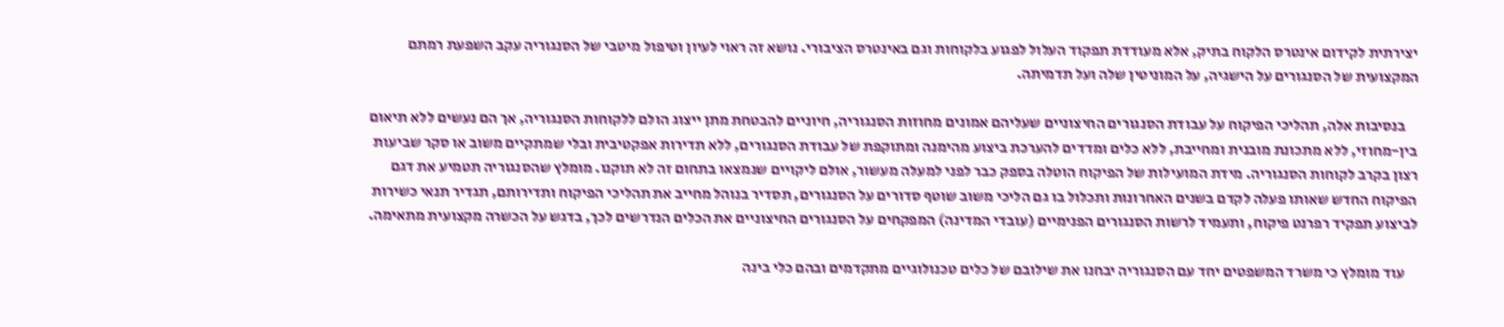יצירתית לקידום אינטרס הלקוח בתיק, אלא מעודדת תפקוד העלול לפגוע בלקוחות וגם באינטרס הציבורי. נושא זה ראוי לעיון וטיפול מיטבי של הסנגוריה עקב השפעת רמתם המקצועית של הסנגורים על הישגיה, על המוניטין שלה ועל תדמיתה.

    בנסיבות אלה, תהליכי הפיקוח על עבודת הסנגורים החיצוניים שעליהם אמונים מחוזות הסנגוריה, חיוניים להבטחת מתן ייצוג הולם ללקוחות הסנגוריה, אך הם נעשים ללא תיאום בין-מחוזי, ללא מתכונת מובנית ומחייבת, ללא כלים ומדדים להערכת ביצוע מהימנה ומתוקפת של עבודת הסנגורים, ללא תדירות אפקטיבית ובלי שמתקיים משוב או סקר שביעות רצון בקרב לקוחות הסנגוריה. מידת המועילות של הפיקוח הוטלה בספק כבר לפני למעלה מעשור, אולם ליקויים שנמצאו בתחום זה לא תוקנו. מומלץ שהסנגוריה תטמיע את דגם הפיקוח החדש שאותו פעלה לקדם בשנים האחרונות ותכלול בו גם הליכי משוב שוטף סדורים על הסנגורים, תסדיר בנוהל מחייב את תהליכי הפיקוח ותדירותם, תגדיר תנאי כשירות לביצוע תפקיד רפרנט פיקוח, ותעמיד לרשות הסנגורים הפנימיים (עובדי המדינה) המפקחים על הסנגורים החיצוניים את הכלים הנדרשים לכך, בדגש על הכשרה מקצועית מתאימה.

    עוד מומלץ כי משרד המשפטים יחד עם הסנגוריה יבחנו את שילובם של כלים טכנולוגיים מתקדמים ובהם כלי בינה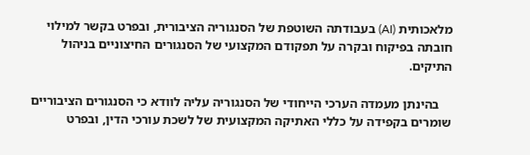מלאכותית (AI) בעבודתה השוטפת של הסנגוריה הציבורית, ובפרט בקשר למילוי חובתה בפיקוח ובקרה על תפקודם המקצועי של הסנגורים החיצוניים בניהול התיקים.

    בהינתן מעמדה הערכי הייחודי של הסנגוריה עליה לוודא כי הסנגורים הציבוריים שומרים בקפידה על כללי האתיקה המקצועית של לשכת עורכי הדין, ובפרט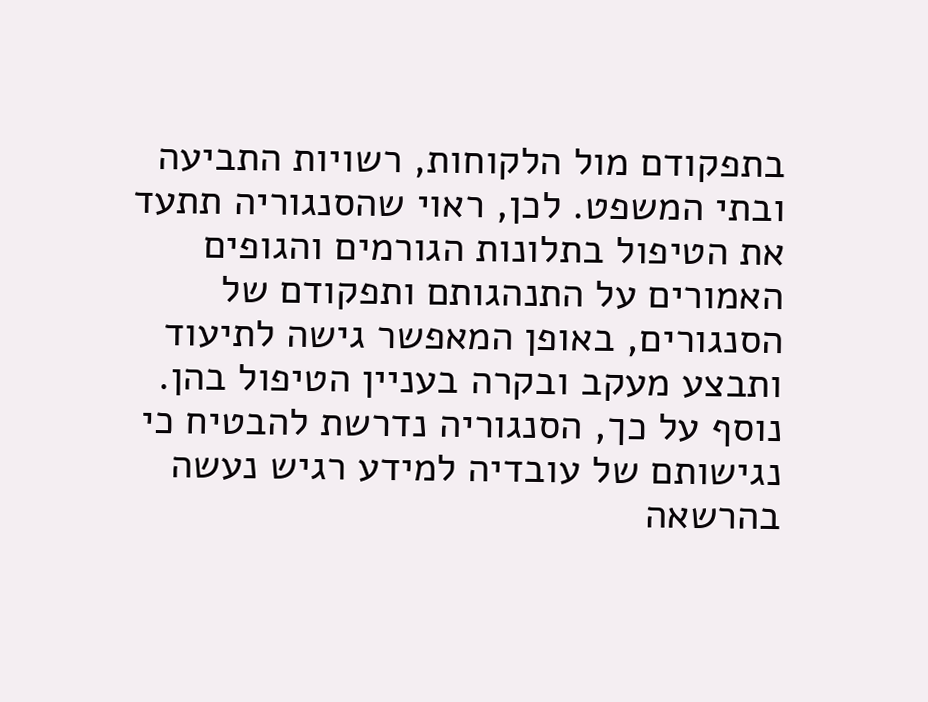בתפקודם מול הלקוחות, רשויות התביעה ובתי המשפט. לכן, ראוי שהסנגוריה תתעד את הטיפול בתלונות הגורמים והגופים האמורים על התנהגותם ותפקודם של הסנגורים, באופן המאפשר גישה לתיעוד ותבצע מעקב ובקרה בעניין הטיפול בהן. נוסף על כך, הסנגוריה נדרשת להבטיח כי נגישותם של עובדיה למידע רגיש נעשה בהרשאה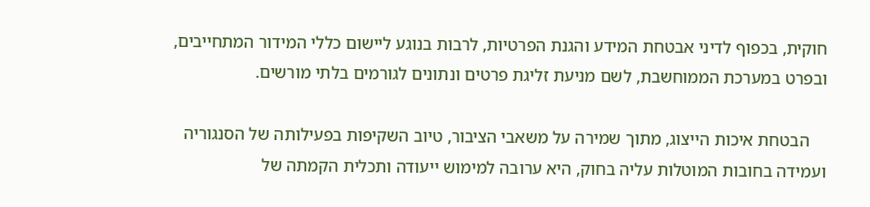חוקית, בכפוף לדיני אבטחת המידע והגנת הפרטיות, לרבות בנוגע ליישום כללי המידור המתחייבים, ובפרט במערכת הממוחשבת, לשם מניעת זליגת פרטים ונתונים לגורמים בלתי מורשים.

    הבטחת איכות הייצוג, מתוך שמירה על משאבי הציבור, טיוב השקיפות בפעילותה של הסנגוריה ועמידה בחובות המוטלות עליה בחוק, היא ערובה למימוש ייעודה ותכלית הקמתה של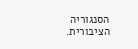הסנגוריה הציבורית.